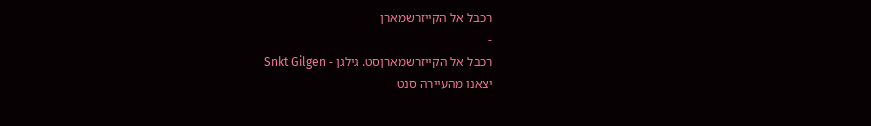רכבל אל הקייזרשמארן
-
רכבל אל הקייזרשמארןסט. גילגן - Snkt Gilgen
יצאנו מהעיירה סנט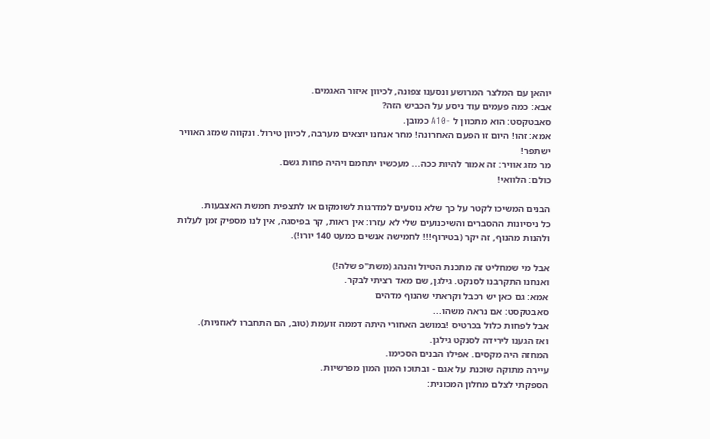יוהאן עם המלצר המרושע ונסענו צפונה, לכיוון איזור האגמים.
אבא: כמה פעמים עוד ניסע על הכביש הזה?
סאבטקסט: הוא מתכוון ל -A10 כמובן.
אמא: זהו! היום זו הפעם האחרונה! מחר אנחנו יוצאים מערבה, לכיוון טירול. ונקווה שמזג האוויר ישתפר!
מר מזג אוויר: זה אמור להיות ככה... מעכשיו יתחמם ויהיה פחות גשם.
כולם: הלוואי!

הבנים המשיכו לקטר על כך שלא נוסעים למדרגות לשומקום או לתצפית חמשת האצבעות.
כל ניסיונות ההסברים והשיכנועים שלי לא עזרו: אין ראות, קר בפיסגה, אין לנו מספיק זמן לעלות ולהנות מהנוף, זה יקר (בטירוף!!! לחמישה אנשים כמעט 140 יורו!).

אבל מי שמחליט זה מתכנת הטיול והנהג (משת"פ שלה!)
ואנחנו התקרבנו לסנקט. גילגן, שם מאד רציתי לבקר.
אמא: גם כאן יש רכבל וקראתי שהנוף מדהים
סאבטקסט: אם נראה משהו...
אבל לפחות כלול בכרטיס !במושב האחורי היתה דממה זועמת (טוב, הם התחברו לאוזניות).
ואז הגענו לירידה לסנקט גילגן.
המחזה היה מקסים. אפילו הבנים הסכימו.
עיירה מתוקה שוכנת על אגם - ובתוכו המון המון מפרשיות.
הספקתי לצלם מחלון המכונית: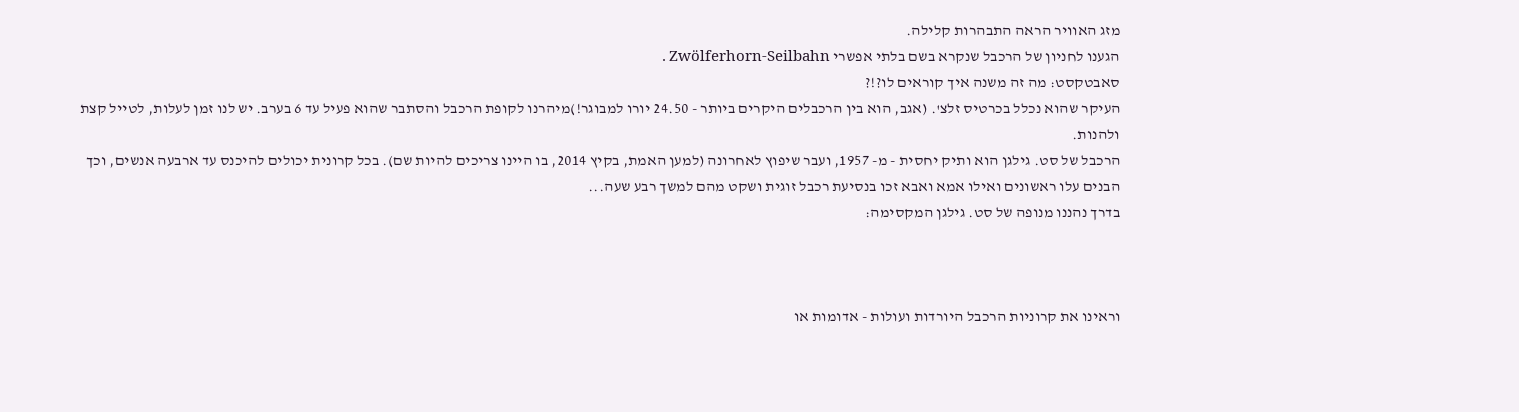מזג האוויר הראה התבהרות קלילה.
הגענו לחניון של הרכבל שנקרא בשם בלתי אפשרי Zwölferhorn-Seilbahn .
סאבטקסט: מה זה משנה איך קוראים לו?!?
העיקר שהוא נכלל בכרטיס זלצ'. (אגב, הוא בין הרכבלים היקרים ביותר - 24.50 יורו למבוגר!)מיהרנו לקופת הרכבל והסתבר שהוא פעיל עד 6 בערב. יש לנו זמן לעלות, לטייל קצת ולהנות.
הרכבל של סט. גילגן הוא ותיק יחסית - מ- 1957, ועבר שיפוץ לאחרונה (למען האמת, בקיץ 2014, בו היינו צריכים להיות שם). בכל קרונית יכולים להיכנס עד ארבעה אנשים, וכך הבנים עלו ראשונים ואילו אמא ואבא זכו בנסיעת רכבל זוגית ושקט מהם למשך רבע שעה...
בדרך נהננו מנופה של סט. גילגן המקסימה:



וראינו את קרוניות הרכבל היורדות ועולות - אדומות או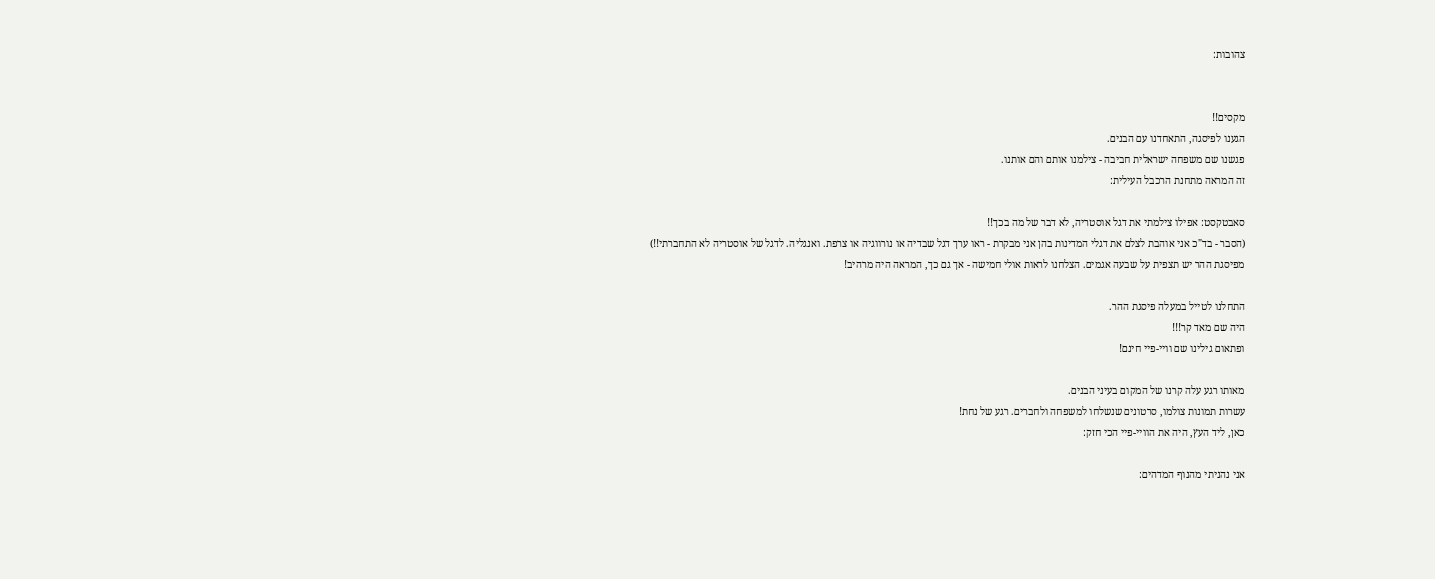צהובות:


מקסים!!
הגענו לפיסגה, התאחדנו עם הבנים.
פגשנו שם משפחה ישראלית חביבה - צילמנו אותם והם אותנו.
זה המראה מתחנת הרכבל העילית:

סאבטקסט: אפילו צילמתי את דגל אוסטריה, לא דבר של מה בכך!!
(הסבר - בד"כ אני אוהבת לצלם את דגלי המדינות בהן אני מבקרת - ראו ערך דגל שבדיה או נורווגיה או צרפת. ואנגליה. לדגל של אוסטריה לא התחברתי!!)
מפיסגת ההר יש תצפית על שבעה אגמים. הצלחנו לראות אולי חמישה - אך גם כך, המראה היה מרהיב!

התחלנו לטייל במעלה פיסגת ההר.
היה שם מאד קר!!!
ופתאום גילינו שם וויי-פיי חינם!

מאותו רגע עלה קרנו של המקום בעיני הבנים.
עשרות תמונות צולמו, סרטונים שנשלחו למשפחה ולחברים. רגע של נחת!
כאן, ליד העץ, היה את הוויי-פיי הכי חזק:

אני נהניתי מהנוף המדהים: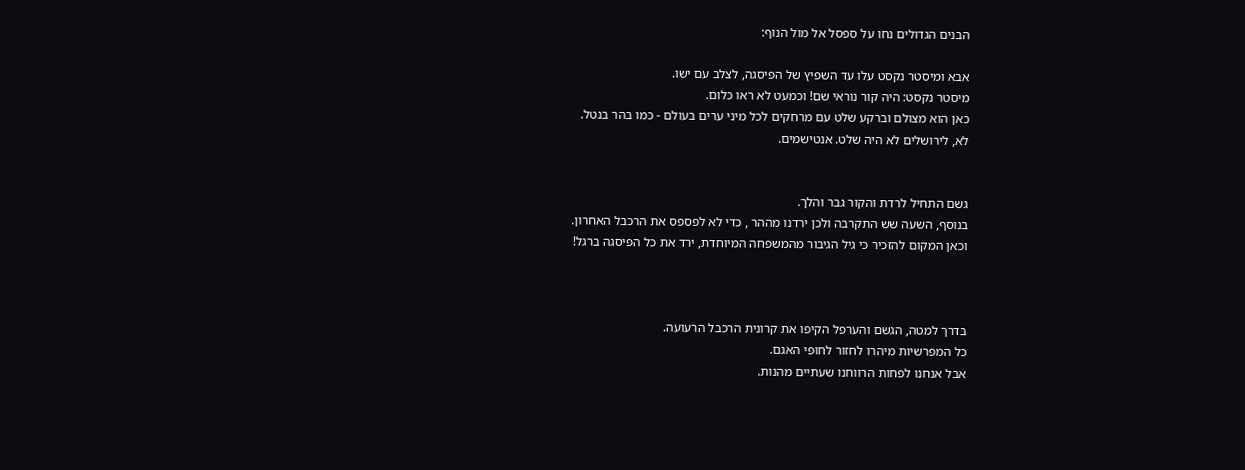הבנים הגדולים נחו על ספסל אל מול הנוף:

אבא ומיסטר נקסט עלו עד השפיץ של הפיסגה, לצלב עם ישו.
מיסטר נקסט: היה קור נוראי שם! וכמעט לא ראו כלום.
כאן הוא מצולם וברקע שלט עם מרחקים לכל מיני ערים בעולם - כמו בהר בנטל.
לא, לירושלים לא היה שלט. אנטישמים.


גשם התחיל לרדת והקור גבר והלך.
בנוסף, השעה שש התקרבה ולכן ירדנו מההר , כדי לא לפספס את הרכבל האחרון.
וכאן המקום להזכיר כי גיל הגיבור מהמשפחה המיוחדת, ירד את כל הפיסגה ברגל!



בדרך למטה, הגשם והערפל הקיפו את קרונית הרכבל הרעועה.
כל המפרשיות מיהרו לחזור לחופי האגם.
אבל אנחנו לפחות הרווחנו שעתיים מהנות.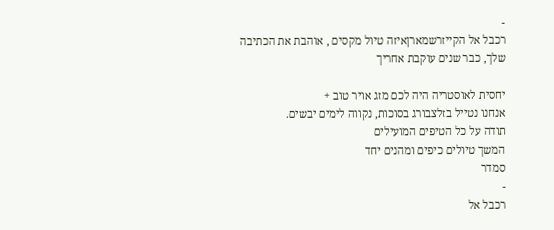-
רכבל אל הקייזרשמארןאיזה טיול מקסים , אוהבת את הכתיבה שלך, כבר שנים עוקבת אחריך

יחסית לאוסטריה היה לכם מזג אויר טוב +
אנחנו נטייל בזלצבורג בסוכות, נקווה לימים יבשים.
תודה על כל הטיפים המועילים
המשך טיולים כיפים ומהנים יחד
סמדר
-
רכבל אל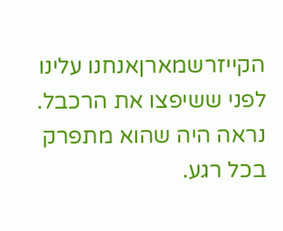הקייזרשמארןאנחנו עלינו לפני ששיפצו את הרכבל. נראה היה שהוא מתפרק בכל רגע.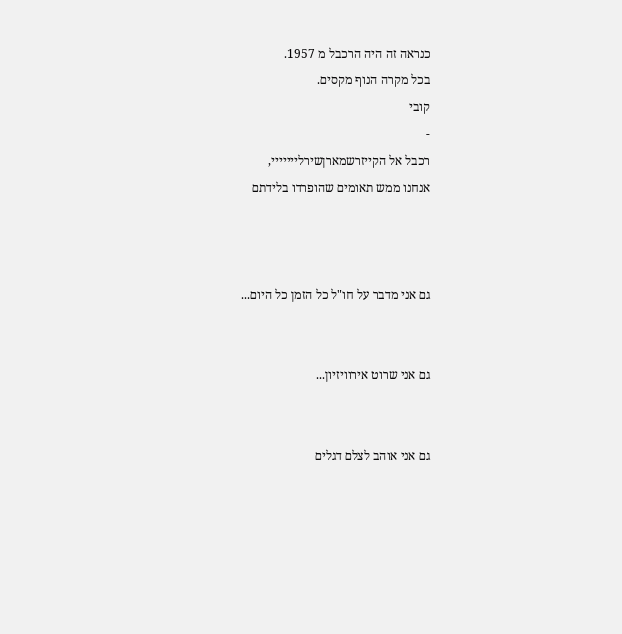כנראה זה היה הרכבל מ 1957.
בכל מקרה הנוף מקסים.
קובי
-
רכבל אל הקייזרשמארןשירלייייייי,
אנחנו ממש תאומים שהופרדו בלידתם



גם אני מדבר על חו"ל כל הזמן כל היום...


גם אני שרוט אירוויזיון...


גם אני אוהב לצלם דגלים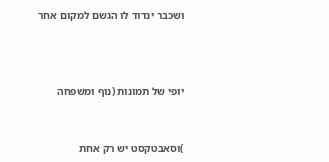ושכבר ינדוד לו הגשם למקום אחר



יופי של תמונות (נוף ומשפחה


)וסאבטקסט יש רק אחת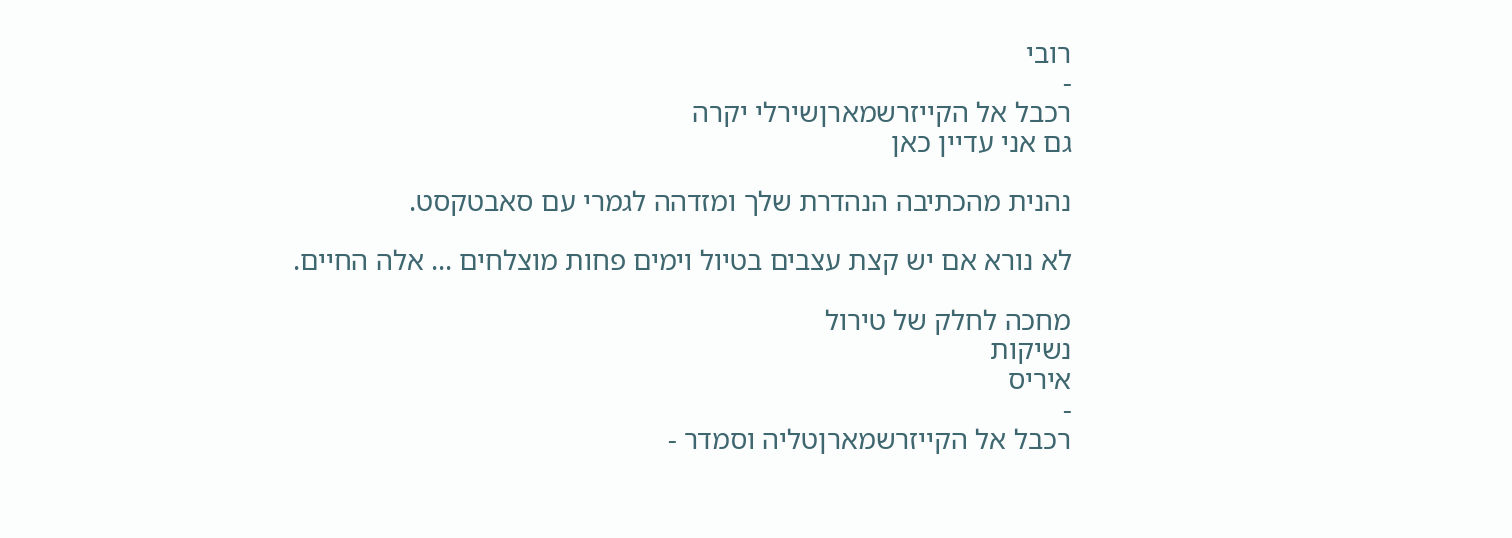רובי
-
רכבל אל הקייזרשמארןשירלי יקרה
גם אני עדיין כאן

נהנית מהכתיבה הנהדרת שלך ומזדהה לגמרי עם סאבטקסט.

לא נורא אם יש קצת עצבים בטיול וימים פחות מוצלחים ... אלה החיים.

מחכה לחלק של טירול
נשיקות
איריס
-
רכבל אל הקייזרשמארןטליה וסמדר -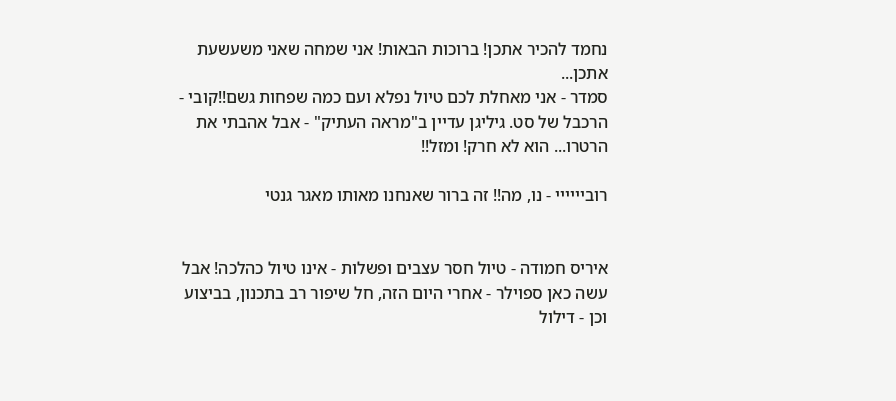נחמד להכיר אתכן! ברוכות הבאות! אני שמחה שאני משעשעת אתכן...
סמדר - אני מאחלת לכם טיול נפלא ועם כמה שפחות גשם!!קובי - הרכבל של סט. גיליגן עדיין ב"מראה העתיק" - אבל אהבתי את הרטרו... הוא לא חרק! ומזל!!

רוביייייי - נו, מה!! זה ברור שאנחנו מאותו מאגר גנטי


איריס חמודה - טיול חסר עצבים ופשלות - אינו טיול כהלכה! אבל עשה כאן ספוילר - אחרי היום הזה, חל שיפור רב בתכנון, בביצוע וכן - דילול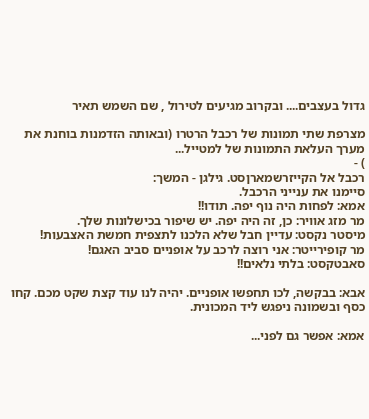גדול בעצבים.... ובקרוב מגיעים לטירול , שם השמש תאיר

מצרפת שתי תמונות של רכבל הרטרו (ובאותה הזדמנות בוחנת את מערך העלאת התמונות של למטייל...
) -
רכבל אל הקייזרשמארןסט. גילגן - המשך:
סיימנו את ענייני הרכבל.
אמא: לפחות היה נוף יפה. תודו!!
מר מזג אוויר: כן, זה היה יפה. יש שיפור בכישלונות שלך.
מיסטר נקסט: עדיין חבל שלא הלכנו לתצפית חמשת האצבעות!
מר קופירייטר: אני רוצה לרכב על אופניים סביב האגם!
סאבטקסט: בלתי נלאים!!

אבא: בבקשה, לכו תחפשו אופניים. יהיה לנו עוד קצת שקט מכם. קחו כסף ובשמונה ניפגש ליד המכונית.

אמא: אפשר גם לפני...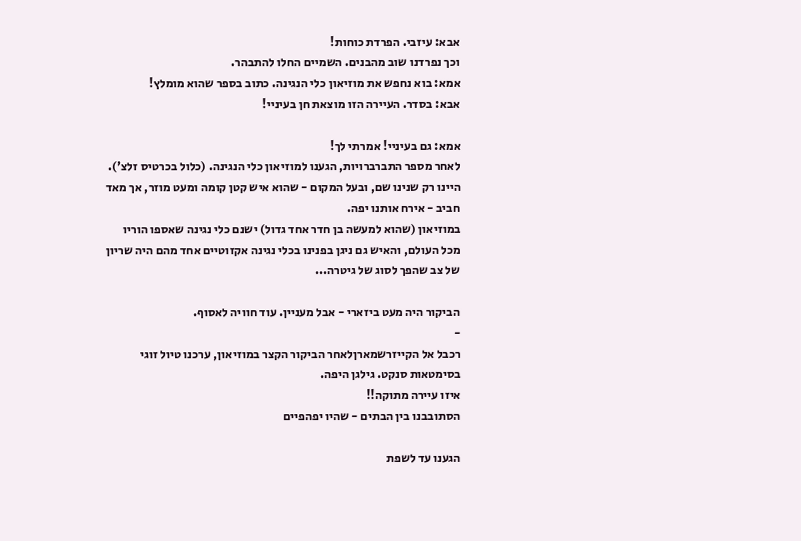אבא: עיזבי. הפרדת כוחות!
וכך נפרדנו שוב מהבנים. השמיים החלו להתבהר.
אמא: בוא נחפש את מוזיאון כלי הנגינה. כתוב בספר שהוא מומלץ!
אבא: בסדר. העיירה הזו מוצאת חן בעיניי!

אמא: גם בעיניי! אמרתי לך!
לאחר מספר התברברויות, הגענו למוזיאון כלי הנגינה. (כלול בכרטיס זלצ').
היינו רק שנינו שם, ובעל המקום - שהוא איש קטן קומה ומעט מוזר, אך מאד חביב - אירח אותנו יפה.
במוזיאון (שהוא למעשה בן חדר אחד גדול) ישנם כלי נגינה שאספו הוריו מכל העולם, והאיש גם ניגן בפנינו בכלי נגינה אקזוטיים אחד מהם היה שריון של צב שהפך לסוג של גיטרה...

הביקור היה מעט ביזארי - אבל מעניין. עוד חוויה לאסוף.
-
רכבל אל הקייזרשמארןלאחר הביקור הקצר במוזיאון, ערכנו טיול זוגי בסימטאות סנקט. גילגן היפה.
איזו עיירה מתוקה!!
הסתובבנו בין הבתים - שהיו יפהפיים

הגענו עד לשפת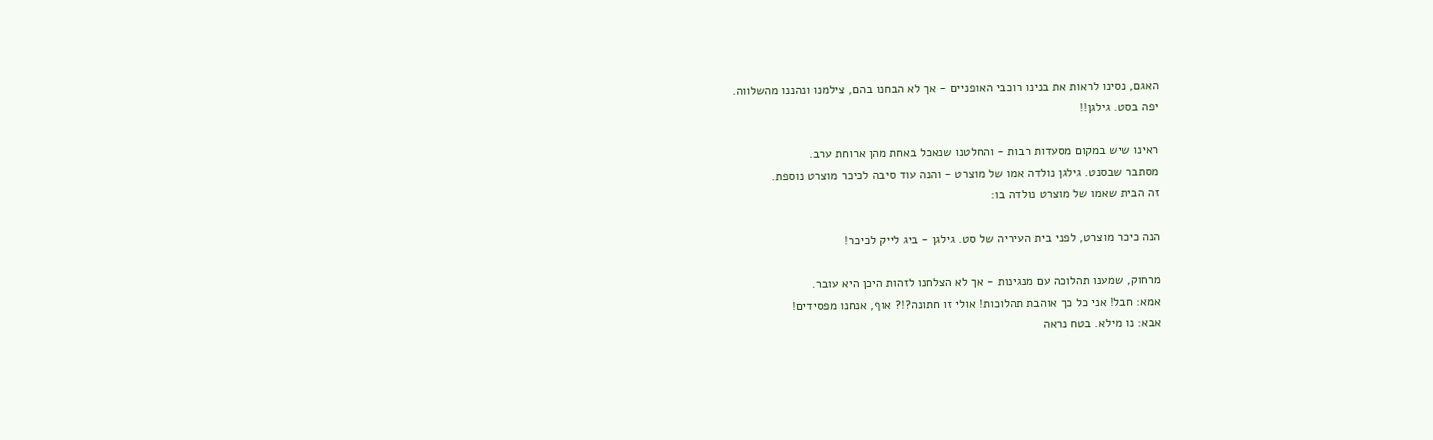האגם, נסינו לראות את בנינו רוכבי האופניים - אך לא הבחנו בהם, צילמנו ונהננו מהשלווה.
יפה בסט. גילגן!!

ראינו שיש במקום מסעדות רבות - והחלטנו שנאכל באחת מהן ארוחת ערב.
מסתבר שבסנט. גילגן נולדה אמו של מוצרט - והנה עוד סיבה לכיכר מוצרט נוספת.
זה הבית שאמו של מוצרט נולדה בו:

הנה כיכר מוצרט, לפני בית העיריה של סט. גילגן - ביג לייק לכיכר!

מרחוק, שמענו תהלוכה עם מנגינות - אך לא הצלחנו לזהות היכן היא עובר.
אמא: חבל! אני כל כך אוהבת תהלוכות! אולי זו חתונה?!? אוף, אנחנו מפסידים!
אבא: נו מילא. בטח נראה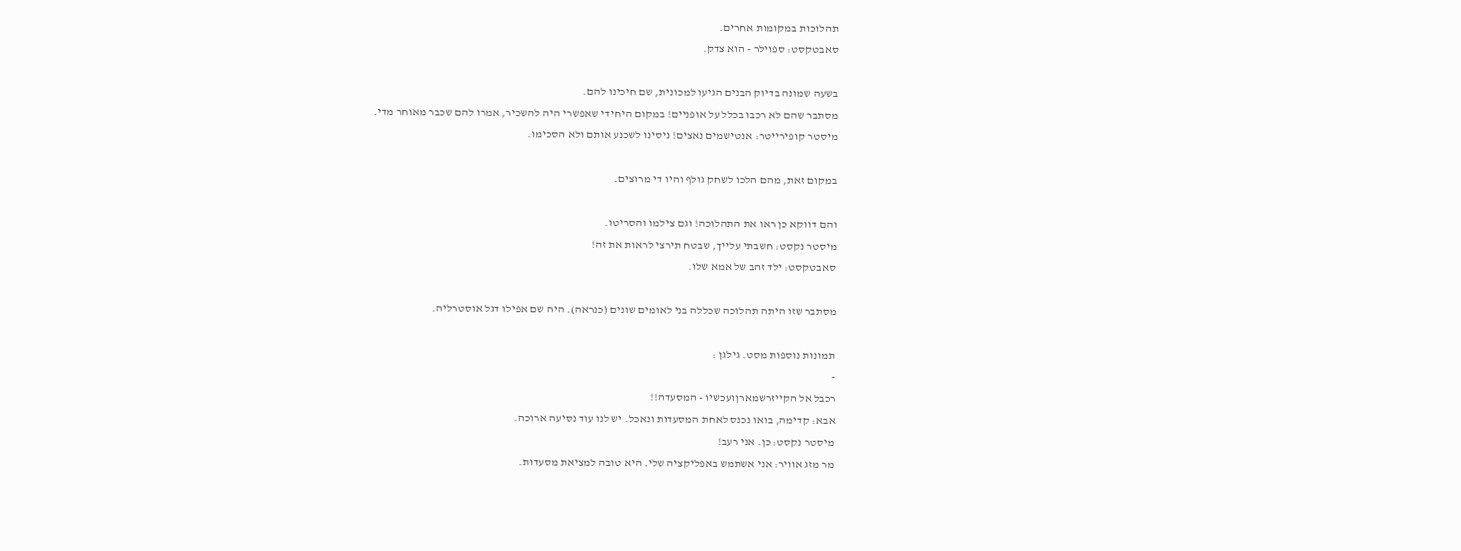תהלוכות במקומות אחרים.
סאבטקסט: ספוילר - הוא צדק.

בשעה שמונה בדיוק הבנים הגיעו למכונית, שם חיכינו להם.
מסתבר שהם לא רכבו בכלל על אופניים! במקום היחידי שאפשרי היה להשכיר, אמרו להם שכבר מאוחר מדי.
מיסטר קופירייטר: אנטישמים נאצים! ניסינו לשכנע אותם ולא הסכימו.

במקום זאת, מהם הלכו לשחק גולף והיו די מרוצים.

והם דווקא כן ראו את התהלוכה! וגם צילמו והסריטו.
מיסטר נקסט: חשבתי עלייך, שבטח תירצי לראות את זה!
סאבטקסט: ילד זהב של אמא שלו.

מסתבר שזו היתה תהלוכה שכללה בני לאומים שונים (כנראה). היה שם אפילו דגל אוסטרליה.

תמונות נוספות מסט. גילגן :
-
רכבל אל הקייזרשמארןועכשיו - המסעדה!!
אבא: קדימה, בואו נכנס לאחת המסעדות ונאכל. יש לנו עוד נסיעה ארוכה.
מיסטר נקסט: כן. אני רעב!
מר מזג אוויר: אני אשתמש באפליקציה שלי. היא טובה למציאת מסעדות.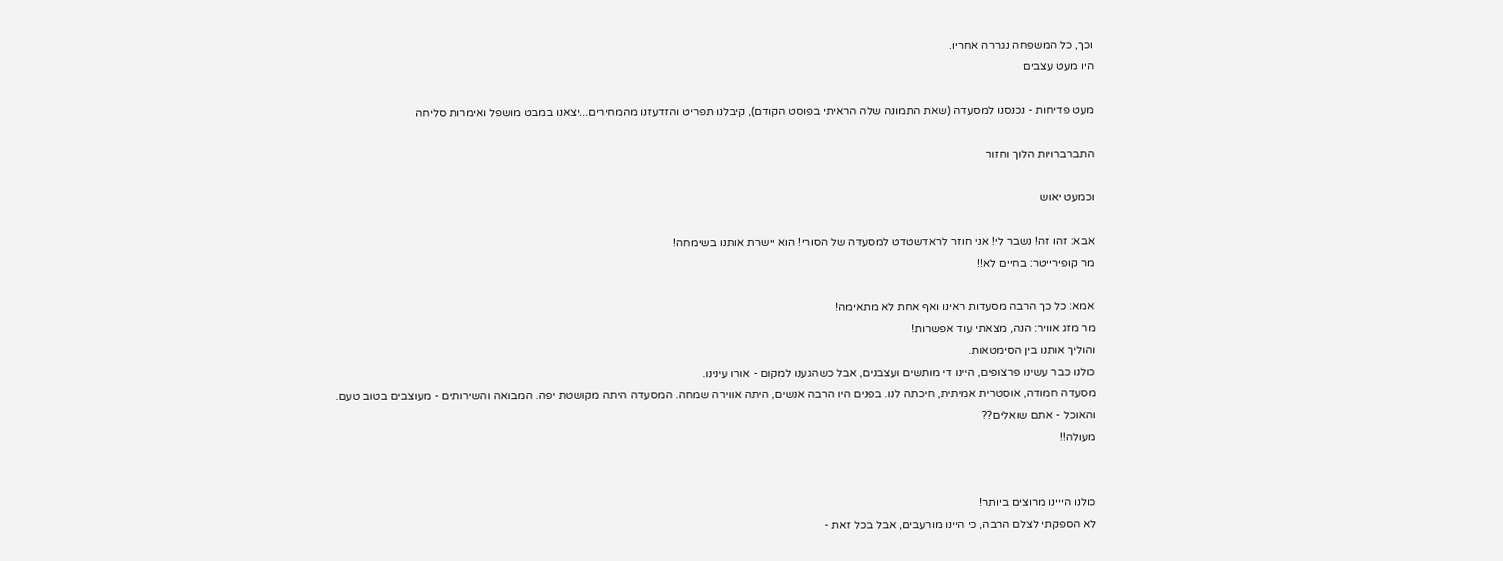וכך, כל המשפחה נגררה אחריו.
היו מעט עצבים

מעט פדיחות - נכנסנו למסעדה (שאת התמונה שלה הראיתי בפוסט הקודם), קיבלנו תפריט והזדעזנו מהמחירים...יצאנו במבט מושפל ואימרות סליחה

התברברויות הלוך וחזור

וכמעט יאוש

אבא: זהו זה! נשבר לי! אני חוזר לראדשטדט למסעדה של הסורי! הוא יישרת אותנו בשימחה!
מר קופירייטר: בחיים לא!!

אמא: כל כך הרבה מסעדות ראינו ואף אחת לא מתאימה!
מר מזג אוויר: הנה, מצאתי עוד אפשרות!
והוליך אותנו בין הסימטאות.
כולנו כבר עשינו פרצופים, היינו די מותשים ועצבנים, אבל כשהגענו למקום - אורו עינינו.
מסעדה חמודה, אוסטרית אמיתית, חיכתה לנו. בפנים היו הרבה אנשים, היתה אווירה שמחה. המסעדה היתה מקושטת יפה. המבואה והשירותים - מעוצבים בטוב טעם.
והאוכל - אתם שואלים??
מעולה!!


כולנו הייינו מרוצים ביותר!
לא הספקתי לצלם הרבה, כי היינו מורעבים, אבל בכל זאת -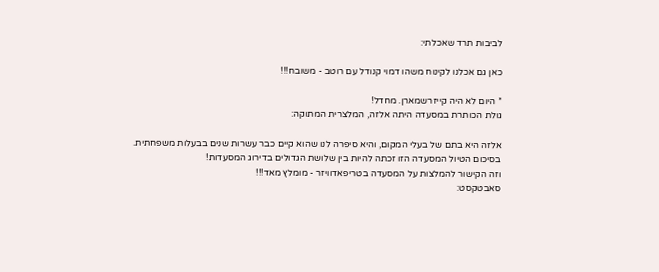לביבות תרד שאכלתי:

כאן גם אכלנו לקינוח משהו דמוי קנודל עם רוטב - משובח!!!

* היום לא היה קייזרשמארן. מחדל!
גולת הכותרת במסעדה היתה אלזה, המלצרית המתוקה:

אלזה היא בתם של בעלי המקום, והיא סיפרה לנו שהוא קיים כבר עשרות שנים בבעלות משפחתית.
בסיכום הטיול המסעדה הזו זכתה להיות בין שלושת הגדולים בדירוג המסעדות!
וזה הקישור להמלצות על המסעדה בטריפאדוויזר - מומלץ מאד!!!
סאבטקסט: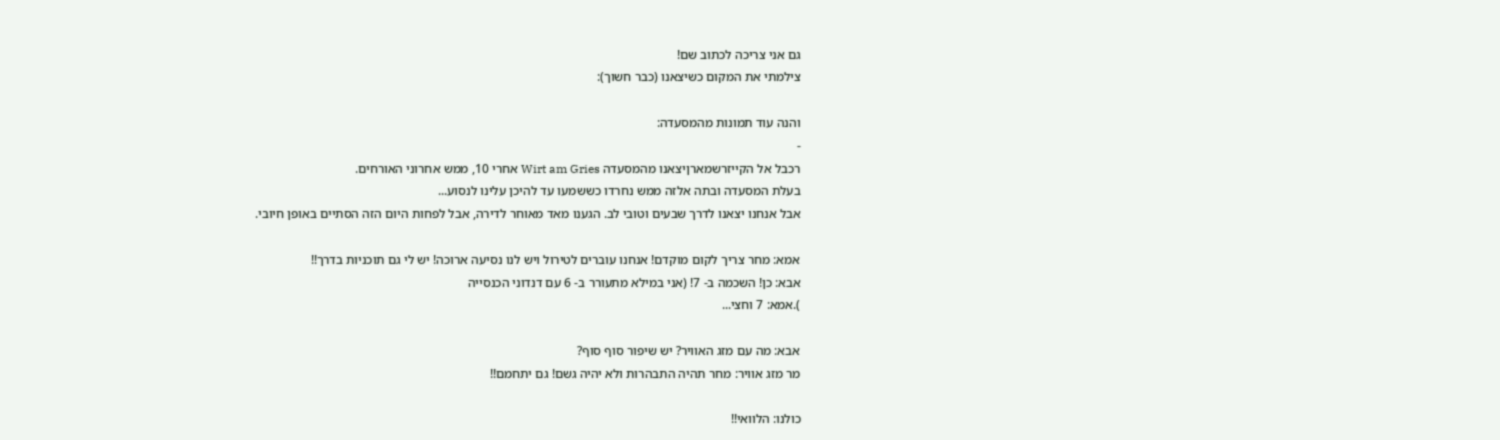גם אני צריכה לכתוב שם!
צילמתי את המקום כשיצאנו (כבר חשוך):

והנה עוד תמונות מהמסעדה:
-
רכבל אל הקייזרשמארןיצאנו מהמסעדה Wirt am Gries אחרי 10, ממש אחרוני האורחים.
בעלת המסעדה ובתה אלזה ממש נחרדו כששמעו עד להיכן עלינו לנסוע...
אבל אנחנו יצאנו לדרך שבעים וטובי לב. הגענו מאד מאוחר לדירה, אבל לפחות היום הזה הסתיים באופן חיובי.

אמא: מחר צריך לקום מוקדם! אנחנו עוברים לטירול ויש לנו נסיעה ארוכה! יש לי גם תוכניות בדרך!!
אבא: כן! השכמה ב- 7! (אני במילא מתעורר ב- 6 עם דנדוני הכנסייה
).אמא: 7 וחצי...

אבא: מה עם מזג האוויר? יש שיפור סוף סוף?
מר מזג אוויר: מחר תהיה התבהרות ולא יהיה גשם! גם יתחמם!!

כולנו: הלוואי!!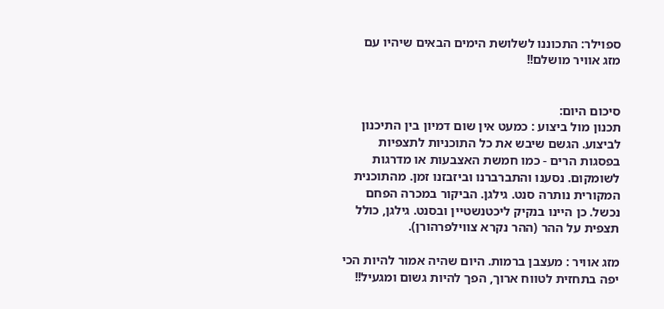ספוילר: התכוננו לשלושת הימים הבאים שיהיו עם מזג אוויר מושלם!!


סיכום היום:
תכנון מול ביצוע : כמעט אין שום דמיון בין התיכנון לביצוע. הגשם שיבש את כל התוכניות לתצפיות בפסגות הרים - כמו חמשת האצבעות או מדרגות לשומקום. נסענו והתברברנו וביזבזנו זמן. מהתוכנית המקורית נותרה סנט. גילגן. הביקור במכרה הפחם נכשל. כן היינו בנקיק ליכטנשטיין ובסנט. גילגן, כולל תצפית על ההר (ההר נקרא צווילפרהורן).

מזג אוויר : מעצבן ברמות. היום שהיה אמור להיות הכי יפה בתחזית לטווח ארוך, הפך להיות גשום ומגעיל!!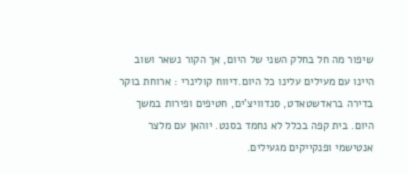שיפור מה חל בחלק השני של היום, אך הקור נשאר ושוב היינו עם מעילים עלינו כל היום.דיווח קולינרי : ארוחת בוקר בדירה בראדשטאדט, סנדוויצ'ים, חטיפים ופירות במשך היום. בית קפה בכלל לא נחמד בסנט. יוהאן עם מלצר אנטישמי ופנקייקים מגעילים.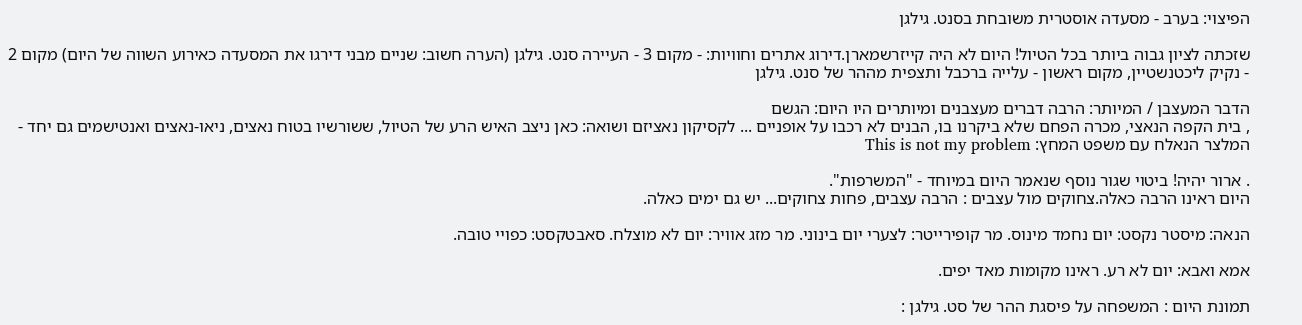הפיצוי: בערב - מסעדה אוסטרית משובחת בסנט. גילגן

שזכתה לציון גבוה ביותר בכל הטיול! היום לא היה קייזרשמארן.דירוג אתרים וחוויות: - מקום 3 - העיירה סנט. גילגן (הערה חשוב: שניים מבני דירגו את המסעדה כאירוע השווה של היום) מקום 2 - נקיק ליכטנשטיין, מקום ראשון - עלייה ברכבל ותצפית מההר של סנט. גילגן

הדבר המעצבן / המיותר: הרבה דברים מעצבנים ומיותרים היו היום: הגשם
, בית הקפה הנאצי, מכרה הפחם שלא ביקרנו בו, הבנים לא רכבו על אופניים ... לקסיקון נאציזם ושואה: כאן ניצב האיש הרע של הטיול, ששורשיו בטוח נאצים, ניאו-נאצים ואנטישמים גם יחד - המלצר הנאלח עם משפט המחץ: This is not my problem

. ארור יהיה! ביטוי שגור נוסף שנאמר היום במיוחד - "המשרפות".
היום ראינו הרבה כאלה.צחוקים מול עצבים : הרבה עצבים, פחות צחוקים... יש גם ימים כאלה.

הנאה: מיסטר נקסט: יום נחמד מינוס. מר קופירייטר: לצערי יום בינוני. מר מזג אוויר: יום לא מוצלח. סאבטקסט: כפויי טובה.

אמא ואבא: יום לא רע. ראינו מקומות מאד יפים.

תמונת היום : המשפחה על פיסגת ההר של סט. גילגן :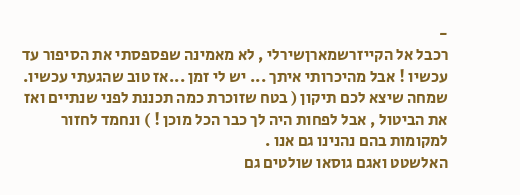-
רכבל אל הקייזרשמארןשירלי , לא מאמינה שפספסתי את הסיפור עד עכשיו ! אבל מהיכרותי איתך ... יש לי זמן ...אז טוב שהגעתי עכשיו.
שמחה שיצא לכם תיקון ( בטח שזוכרת כמה תכננת לפני שנתיים ואז את הביטול , אבל לפחות היה לך כבר הכל מוכן ! ) ונחמד לחזור למקומות בהם נהנינו גם אנו .
האלשטט ואגם גוסאו שולטים גם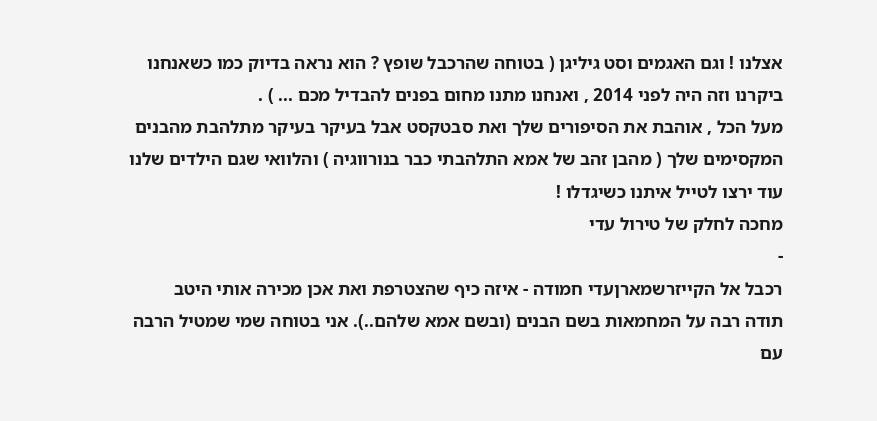אצלנו ! וגם האגמים וסט גיליגן ( בטוחה שהרכבל שופץ ? הוא נראה בדיוק כמו כשאנחנו ביקרנו וזה היה לפני 2014 , ואנחנו מתנו מחום בפנים להבדיל מכם ... ) .
מעל הכל , אוהבת את הסיפורים שלך ואת סבטקסט אבל בעיקר בעיקר מתלהבת מהבנים המקסימים שלך ( מהבן זהב של אמא התלהבתי כבר בנורווגיה ) והלוואי שגם הילדים שלנו עוד ירצו לטייל איתנו כשיגדלו !
מחכה לחלק של טירול עדי
-
רכבל אל הקייזרשמארןעדי חמודה - איזה כיף שהצטרפת ואת אכן מכירה אותי היטב
תודה רבה על המחמאות בשם הבנים (ובשם אמא שלהם..). אני בטוחה שמי שמטיל הרבה עם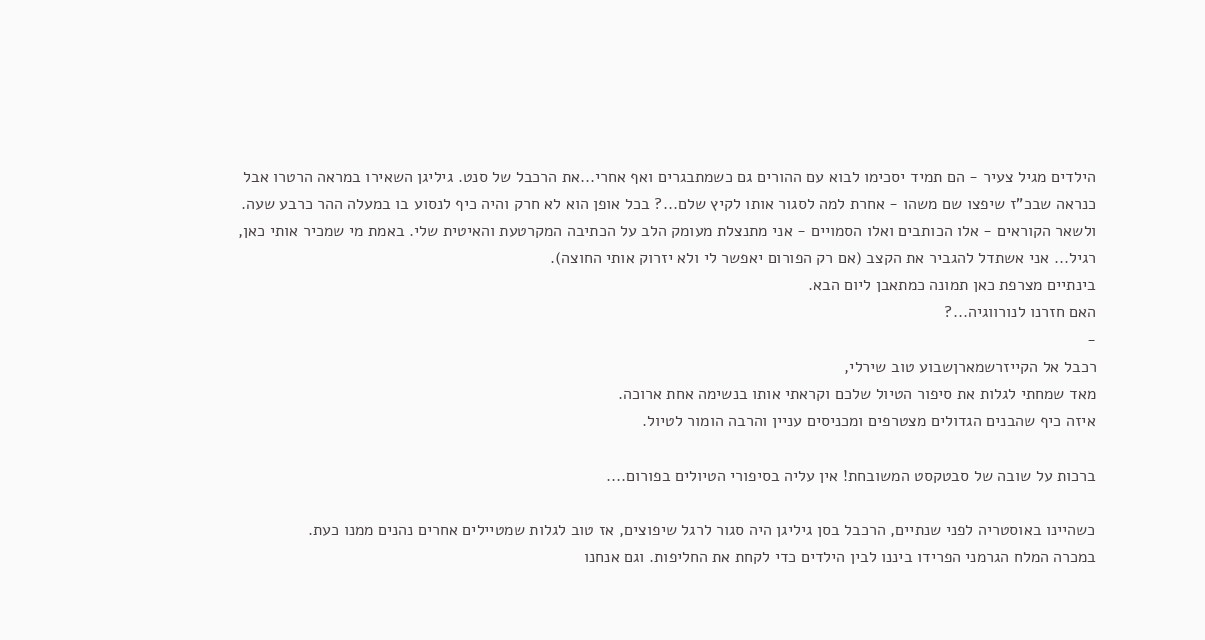הילדים מגיל צעיר - הם תמיד יסכימו לבוא עם ההורים גם כשמתבגרים ואף אחרי...את הרכבל של סנט. גיליגן השאירו במראה הרטרו אבל כנראה שבכ"ז שיפצו שם משהו - אחרת למה לסגור אותו לקיץ שלם...? בכל אופן הוא לא חרק והיה כיף לנסוע בו במעלה ההר כרבע שעה.
ולשאר הקוראים - אלו הכותבים ואלו הסמויים - אני מתנצלת מעומק הלב על הכתיבה המקרטעת והאיטית שלי. באמת מי שמכיר אותי כאן, רגיל... אני אשתדל להגביר את הקצב (אם רק הפורום יאפשר לי ולא יזרוק אותי החוצה).
בינתיים מצרפת כאן תמונה כמתאבן ליום הבא.
האם חזרנו לנורווגיה...?
-
רכבל אל הקייזרשמארןשבוע טוב שירלי,
מאד שמחתי לגלות את סיפור הטיול שלכם וקראתי אותו בנשימה אחת ארוכה.
איזה כיף שהבנים הגדולים מצטרפים ומכניסים עניין והרבה הומור לטיול.

ברכות על שובה של סבטקסט המשובחת! אין עליה בסיפורי הטיולים בפורום....

כשהיינו באוסטריה לפני שנתיים, הרכבל בסן גיליגן היה סגור לרגל שיפוצים, אז טוב לגלות שמטיילים אחרים נהנים ממנו כעת.
במכרה המלח הגרמני הפרידו ביננו לבין הילדים כדי לקחת את החליפות. וגם אנחנו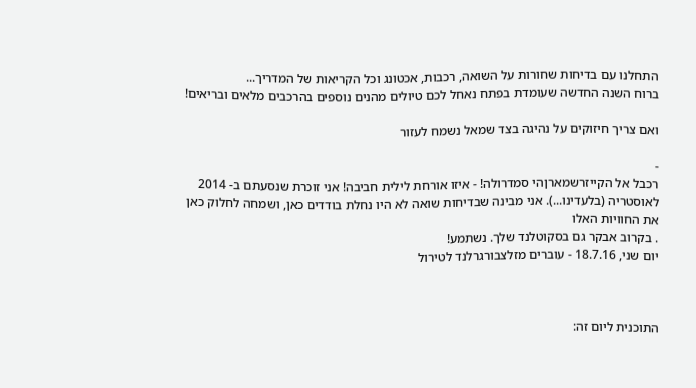התחלנו עם בדיחות שחורות על השואה, רכבות, אכטונג וכל הקריאות של המדריך...
ברוח השנה החדשה שעומדת בפתח נאחל לכם טיולים מהנים נוספים בהרכבים מלאים ובריאים!

ואם צריך חיזוקים על נהיגה בצד שמאל נשמח לעזור

-
רכבל אל הקייזרשמארןהי סמדרולה! - איזו אורחת לילית חביבה! אני זוכרת שנסעתם ב- 2014 לאוסטריה (בלעדינו...). אני מבינה שבדיחות שואה לא היו נחלת בודדים כאן, ושמחה לחלוק כאן את החוויות האלו
. בקרוב אבקר גם בסקוטלנד שלך. נשתמע!
יום שני, 18.7.16 - עוברים מזלצבורגרלנד לטירול



התוכנית ליום זה: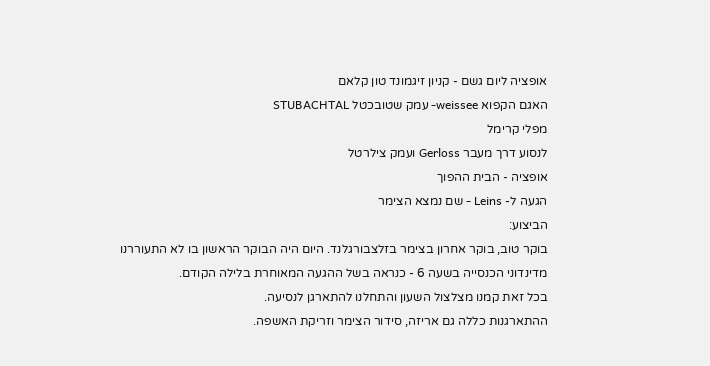אופציה ליום גשם - קניון זיגמונד טון קלאם
האגם הקפוא weissee- עמק שטובכטל STUBACHTAL
מפלי קרימל
לנסוע דרך מעבר Gerloss ועמק צילרטל
אופציה - הבית ההפוך
הגעה ל- Leins - שם נמצא הצימר
הביצוע:
בוקר טוב, בוקר אחרון בצימר בזלצבורגלנד. היום היה הבוקר הראשון בו לא התעוררנו מדינדוני הכנסייה בשעה 6 - כנראה בשל ההגעה המאוחרת בלילה הקודם.
בכל זאת קמנו מצלצול השעון והתחלנו להתארגן לנסיעה.
ההתארגנות כללה גם אריזה, סידור הצימר וזריקת האשפה.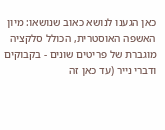כאן הגענו לנושא כאוב שנושאו: מיון האשפה האוסטרית, הכולל סלקציה מוגברת של פריטים שונים - בקבוקים ודברי נייר (עד כאן זה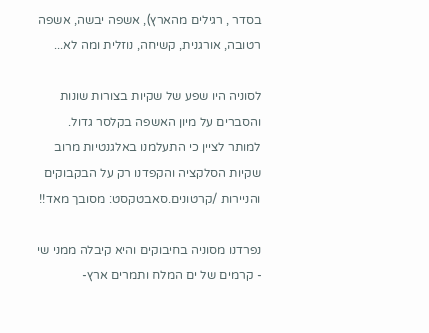בסדר , רגילים מהארץ), אשפה יבשה, אשפה רטובה, אורגנית, קשיחה, נוזלית ומה לא...

לסוניה היו שפע של שקיות בצורות שונות והסברים על מיון האשפה בקלסר גדול. למותר לציין כי התעלמנו באלגנטיות מרוב שקיות הסלקציה והקפדנו רק על הבקבוקים והניירות /קרטונים.סאבטקסט: מסובך מאד!!

נפרדנו מסוניה בחיבוקים והיא קיבלה ממני שי - קרמים של ים המלח ותמרים ארץ-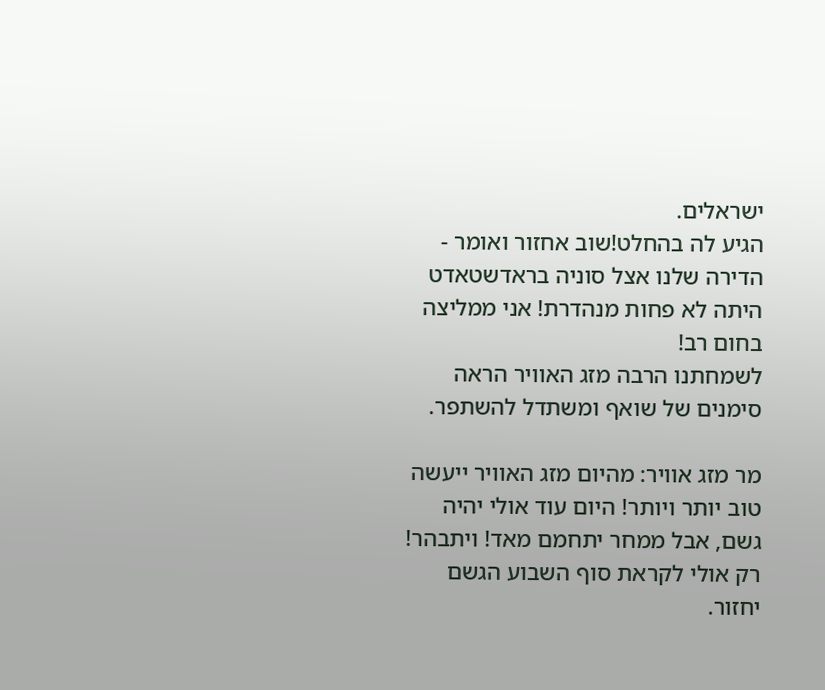ישראלים.
הגיע לה בהחלט!שוב אחזור ואומר - הדירה שלנו אצל סוניה בראדשטאדט היתה לא פחות מנהדרת! אני ממליצה בחום רב!
לשמחתנו הרבה מזג האוויר הראה סימנים של שואף ומשתדל להשתפר.

מר מזג אוויר: מהיום מזג האוויר ייעשה טוב יותר ויותר! היום עוד אולי יהיה גשם, אבל ממחר יתחמם מאד! ויתבהר! רק אולי לקראת סוף השבוע הגשם יחזור.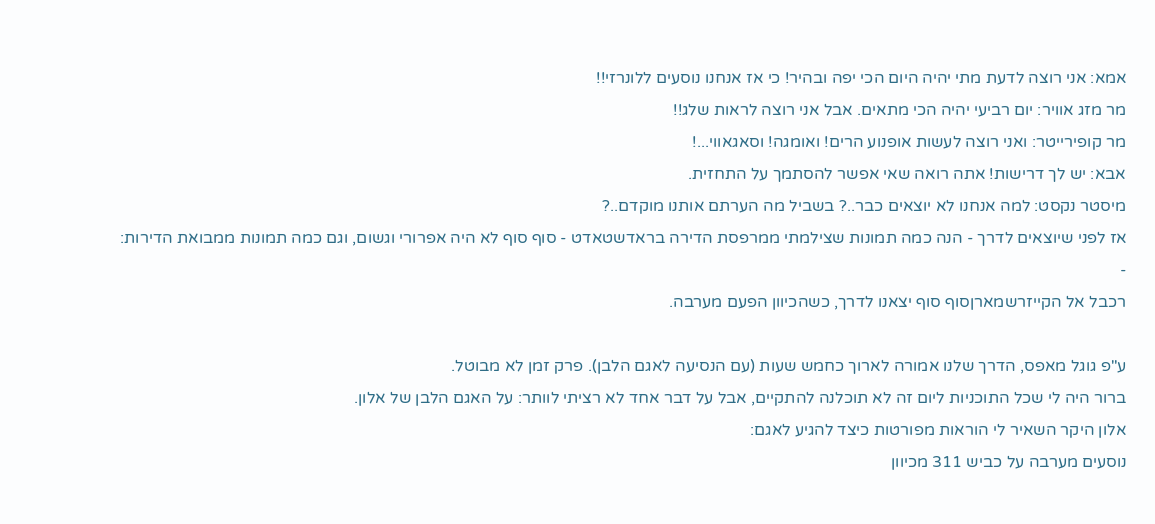אמא: אני רוצה לדעת מתי יהיה היום הכי יפה ובהיר! כי אז אנחנו נוסעים ללונרזי!!
מר מזג אוויר: יום רביעי יהיה הכי מתאים. אבל אני רוצה לראות שלג!!
מר קופירייטר: ואני רוצה לעשות אופנוע הרים! ואומגה! וסאגאווי...!
אבא: יש לך דרישות! אתה רואה שאי אפשר להסתמך על התחזית.
מיסטר נקסט: למה אנחנו לא יוצאים כבר..? בשביל מה הערתם אותנו מוקדם..?
אז לפני שיוצאים לדרך - הנה כמה תמונות שצילמתי ממרפסת הדירה בראדשטאדט - סוף סוף לא היה אפרורי וגשום, וגם כמה תמונות ממבואת הדירות:
-
רכבל אל הקייזרשמארןסוף סוף יצאנו לדרך, כשהכיוון הפעם מערבה.

ע"פ גוגל מאפס, הדרך שלנו אמורה לארוך כחמש שעות (עם הנסיעה לאגם הלבן). פרק זמן לא מבוטל.
ברור היה לי שכל התוכניות ליום זה לא תוכלנה להתקיים, אבל על דבר אחד לא רציתי לוותר: על האגם הלבן של אלון.
אלון היקר השאיר לי הוראות מפורטות כיצד להגיע לאגם:
נוסעים מערבה על כביש 311 מכיוון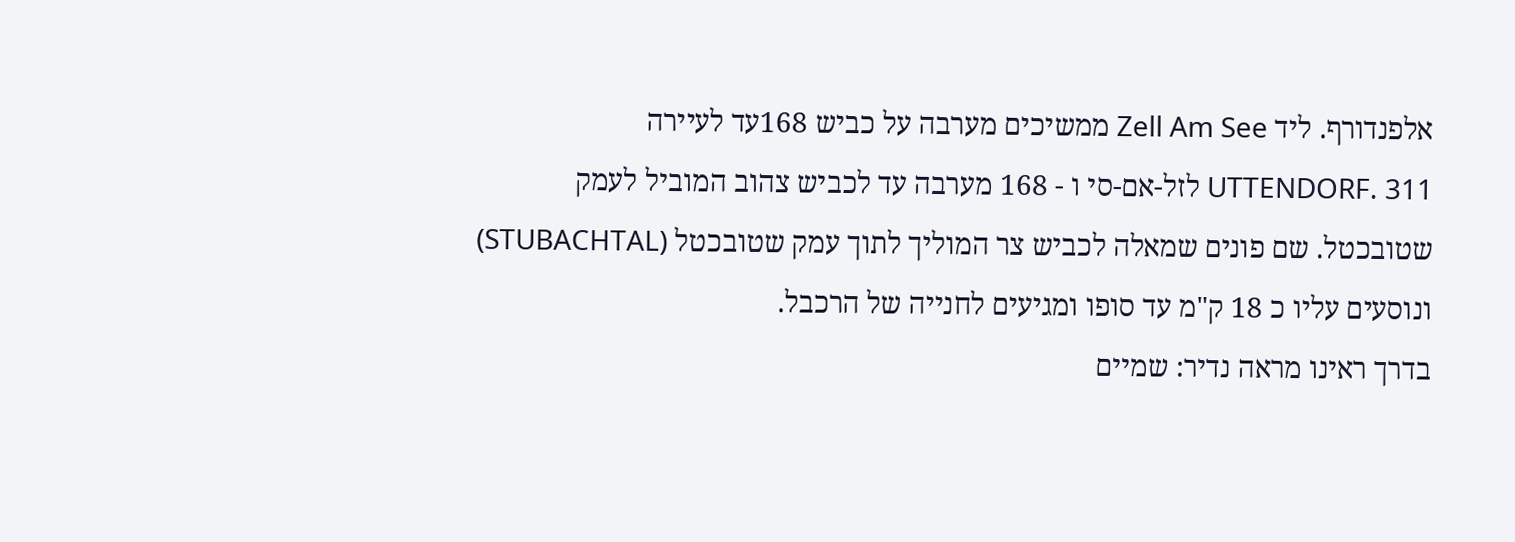אלפנדורף. ליד Zell Am See ממשיכים מערבה על כביש 168עד לעיירה UTTENDORF. 311 לזל-אם-סי ו - 168 מערבה עד לכביש צהוב המוביל לעמק שטובכטל. שם פונים שמאלה לכביש צר המוליך לתוך עמק שטובכטל (STUBACHTAL) ונוסעים עליו כ 18 ק"מ עד סופו ומגיעים לחנייה של הרכבל.
בדרך ראינו מראה נדיר: שמיים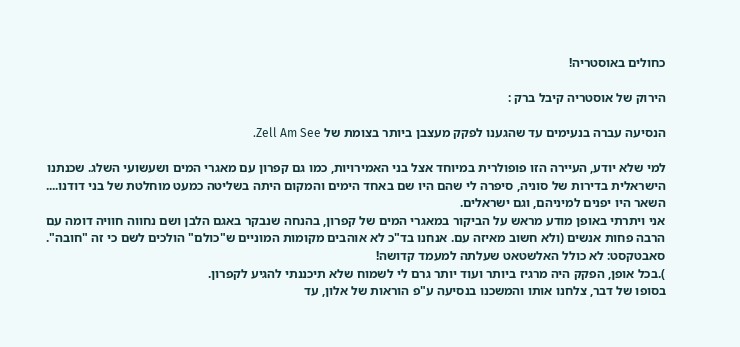כחולים באוסטריה!

הירוק של אוסטריה קיבל ברק :

הנסיעה עברה בנעימים עד שהגענו לפקק מעצבן ביותר בצומת של Zell Am See.

למי שלא יודע, העיירה הזו פופולרית במיוחד אצל בני האמירויות, כמו גם קפרון עם מאגרי המים ושעשועי השלג. שכנתנו הישראלית בדירות של סוניה, סיפרה לי שהם היו שם באחד הימים והמקום היתה בשליטה כמעט מוחלטת של בני דודנו.... השאר היו יפנים למיניהם, וגם ישראלים.
אני ויתרתי באופן מודע מראש על הביקור במאגרי המים של קפרון, בהנחה שנבקר באגם הלבן ושם נחווה חוויה דומה עם הרבה פחות אנשים (ולא חשוב מאיזה עם. אנחנו בד"כ לא אוהבים מקומות המוניים ש"כולם" הולכים לשם כי זה "חובה". סאבטקסט: לא כולל האלשטאט שעלתה למעמד קדושה!
).בכל אופן, הפקק היה מרגיז ביותר ועוד יותר גרם לי לשמוח שלא תיכננתי להגיע לקפרון.
בסופו של דבר, צלחנו אותו והמשכנו בנסיעה ע"פ הוראות של אלון, עד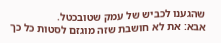שהגענו לכביש של עמק שטובכטל.
אבא: את לא חושבת שזה מוגזם לסטות כל כך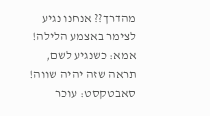מהדרך?? אנחנו נגיע לצימר באצמע הלילה!
אמא: כשנגיע לשם, תראה שזה יהיה שווה!
סאבטקסט: עוכר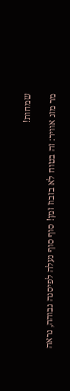שמחות!

מר מזג אוויר: זה בטוח לא בזבוז זמן! סוף סוף נעלה לפיסגה גבוהה, נראה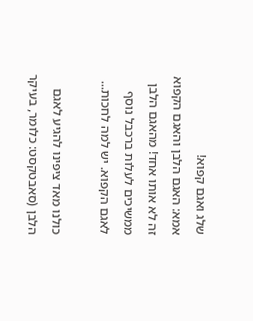שלג ואגם קפוא!
אמא: האגם הלבן והאגם הקפוא זה לא אותו אחד! מהאגם הלבן ממשיכים לעלות ברכבל נוסף לאגם הקפוא. יש למה לחכות...

כולנו מאד ציפינו להגיע לאגם הלבן (סאבטקסט: כלומר, בעיקר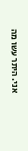אני. היתר עשו מה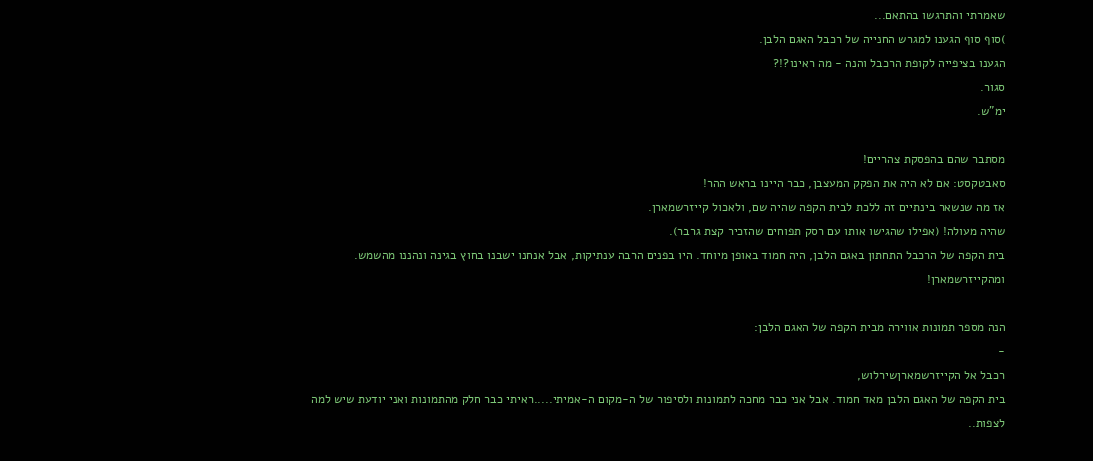שאמרתי והתרגשו בהתאם...
)סוף סוף הגענו למגרש החנייה של רכבל האגם הלבן.
הגענו בציפייה לקופת הרכבל והנה - מה ראינו?!?
סגור.
ימ"ש.

מסתבר שהם בהפסקת צהריים!
סאבטקסט: אם לא היה את הפקק המעצבן, כבר היינו בראש ההר!
אז מה שנשאר בינתיים זה ללכת לבית הקפה שהיה שם, ולאכול קייזרשמארן.
שהיה מעולה! (אפילו שהגישו אותו עם רסק תפוחים שהזכיר קצת גרבר).
בית הקפה של הרכבל התחתון באגם הלבן, היה חמוד באופן מיוחד. היו בפנים הרבה ענתיקות, אבל אנחנו ישבנו בחוץ בגינה ונהננו מהשמש. ומהקייזרשמארן!

הנה מספר תמונות אווירה מבית הקפה של האגם הלבן:
-
רכבל אל הקייזרשמארןשירלוש,
בית הקפה של האגם הלבן מאד חמוד. אבל אני כבר מחכה לתמונות ולסיפור של ה-מקום ה-אמיתי.....ראיתי כבר חלק מהתמונות ואני יודעת שיש למה לצפות..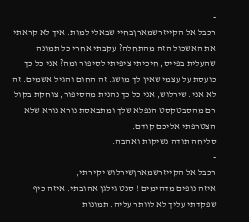-
רכבל אל הקייזרשמארןבחיי שבאלי למות. איך לא קראתי את האשכול הזה מהתחלה? עקבתי אחרי כל תמונה שהעלית בפייס, חיכיתי ציפיתי לסיפור ומה? אני כל כך כועסת על עצמי שאין לך מושג. זה החום והגיל אשמים. זה לא אני. שירלוש, אני כל כך נהנית מהסיפור, צוחקת בקול רם מהסבטקסט הנפלא שלך ומתבאסת נורא נורא שלא הצטרפתי אליכם קודם.
סליחה תודה נשיקות ואהבה.
-
רכבל אל הקייזרשמארןשירלוש יקירתי,
איזה נופים מדהימים ! סנט גילגן אהובתי. איזה כיף שפקדתי עליך לא לוותר עליה. תמונות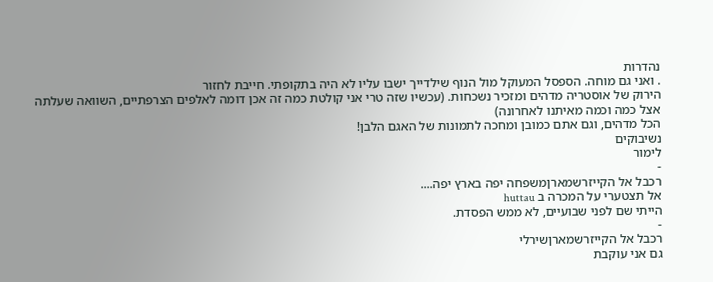נהדרות
. ואני גם מוחה. הספסל המעוקל מול הנוף שילדייך ישבו עליו לא היה בתקופתי. חייבת לחזור
הירוק של אוסטריה מדהים ומזכיר נשכחות. (עכשיו שזה טרי אני קולטת כמה זה אכן דומה לאלפים הצרפתיים, השוואה שעלתה אצל כמה וכמה מאיתנו לאחרונה)
הכל מדהים, וגם אתם כמובן ומחכה לתמונות של האגם הלבן!
נשיבוקים
לימור
-
רכבל אל הקייזרשמארןמשפחה יפה בארץ יפה....
אל תצטערי על המכרה ב huttau
הייתי שם לפני שבועיים, לא ממש הפסדת.
-
רכבל אל הקייזרשמארןשירלי
גם אני עוקבת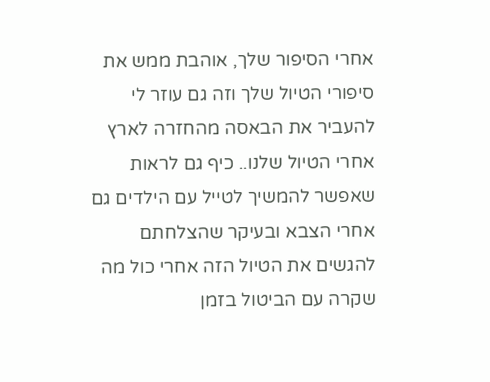אחרי הסיפור שלך, אוהבת ממש את סיפורי הטיול שלך וזה גם עוזר לי להעביר את הבאסה מהחזרה לארץ אחרי הטיול שלנו.. כיף גם לראות שאפשר להמשיך לטייל עם הילדים גם אחרי הצבא ובעיקר שהצלחתם להגשים את הטיול הזה אחרי כול מה שקרה עם הביטול בזמן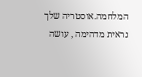המלחמה.אוסטריה שלך נראית מדהימה , עושה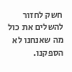חשק לחזור להשלים את כול מה שאנחנו לא הספקנו.